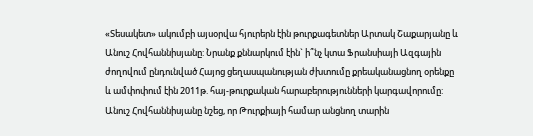«Տեսակետ» ակումբի այսօրվա հյուրերն էին թուրքագետներ Արտակ Շաքարյանը և Անուշ Հովհաննիսյանը: Նրանք քննարկում էին` ի՞նչ կտա Ֆրանսիայի Ազգային ժողովում ընդունված Հայոց ցեղասպանության ժխտումը քրեականացնող օրենքը և ամփոփում էին 2011թ. հայ-թուրքական հարաբերությունների կարգավորումը:
Անուշ Հովհաննիսյանը նշեց, որ Թուրքիայի համար անցնող տարին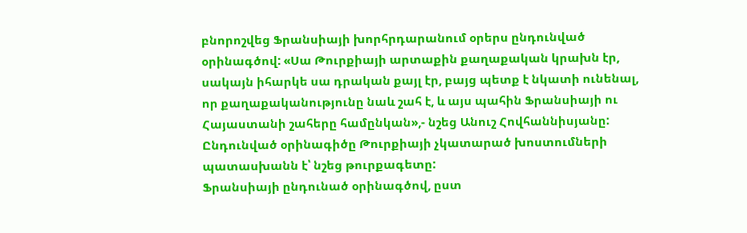բնորոշվեց Ֆրանսիայի խորհրդարանում օրերս ընդունված օրինագծով: «Սա Թուրքիայի արտաքին քաղաքական կրախն էր, սակայն իհարկե սա դրական քայլ էր, բայց պետք է նկատի ունենալ, որ քաղաքականությունը նաև շահ է, և այս պահին Ֆրանսիայի ու Հայաստանի շահերը համընկան»,- նշեց Անուշ Հովհաննիսյանը: Ընդունված օրինագիծը Թուրքիայի չկատարած խոստումների պատասխանն է՝ նշեց թուրքագետը:
Ֆրանսիայի ընդունած օրինագծով, ըստ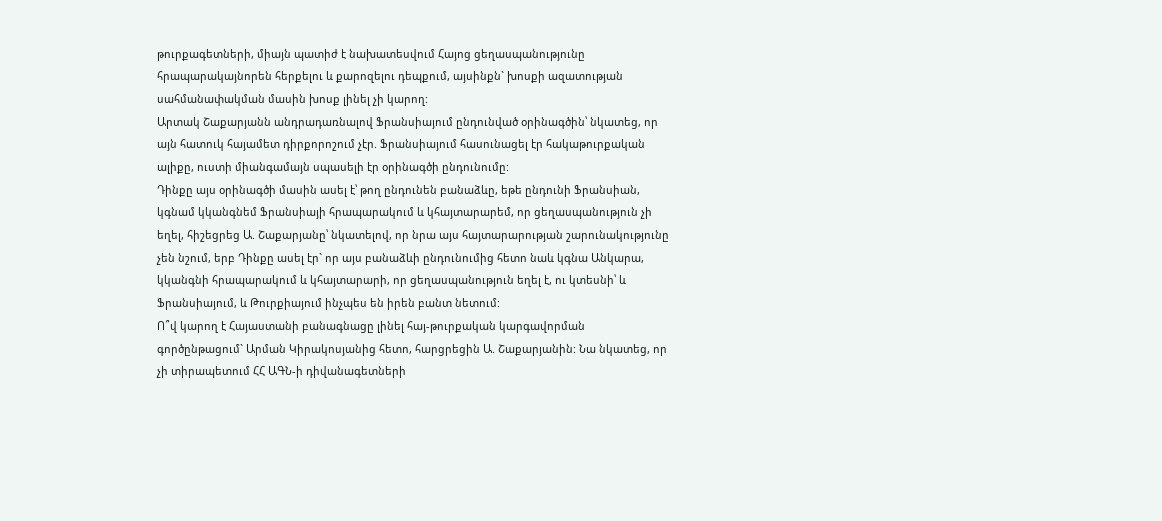թուրքագետների, միայն պատիժ է նախատեսվում Հայոց ցեղասպանությունը հրապարակայնորեն հերքելու և քարոզելու դեպքում, այսինքն` խոսքի ազատության սահմանափակման մասին խոսք լինել չի կարող:
Արտակ Շաքարյանն անդրադառնալով Ֆրանսիայում ընդունված օրինագծին՝ նկատեց, որ այն հատուկ հայամետ դիրքորոշում չէր. Ֆրանսիայում հասունացել էր հակաթուրքական ալիքը, ուստի միանգամայն սպասելի էր օրինագծի ընդունումը:
Դինքը այս օրինագծի մասին ասել է՝ թող ընդունեն բանաձևը, եթե ընդունի Ֆրանսիան, կգնամ կկանգնեմ Ֆրանսիայի հրապարակում և կհայտարարեմ, որ ցեղասպանություն չի եղել, հիշեցրեց Ա. Շաքարյանը՝ նկատելով, որ նրա այս հայտարարության շարունակությունը չեն նշում, երբ Դինքը ասել էր` որ այս բանաձևի ընդունումից հետո նաև կգնա Անկարա, կկանգնի հրապարակում և կհայտարարի, որ ցեղասպանություն եղել է, ու կտեսնի՝ և Ֆրանսիայում, և Թուրքիայում ինչպես են իրեն բանտ նետում:
Ո՞վ կարող է Հայաստանի բանագնացը լինել հայ-թուրքական կարգավորման գործընթացում` Արման Կիրակոսյանից հետո, հարցրեցին Ա. Շաքարյանին: Նա նկատեց, որ չի տիրապետում ՀՀ ԱԳՆ-ի դիվանագետների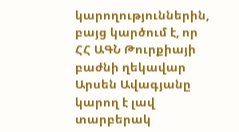կարողություններին, բայց կարծում է, որ ՀՀ ԱԳՆ Թուրքիայի բաժնի ղեկավար Արսեն Ավագյանը կարող է լավ տարբերակ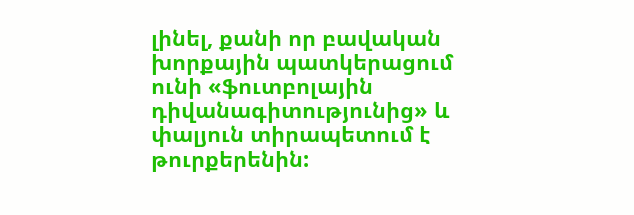լինել, քանի որ բավական խորքային պատկերացում ունի «ֆուտբոլային դիվանագիտությունից» և փալյուն տիրապետում է թուրքերենին: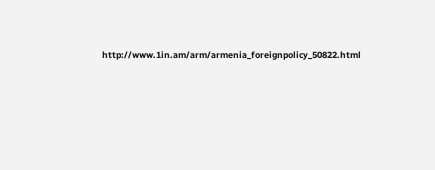http://www.1in.am/arm/armenia_foreignpolicy_50822.html